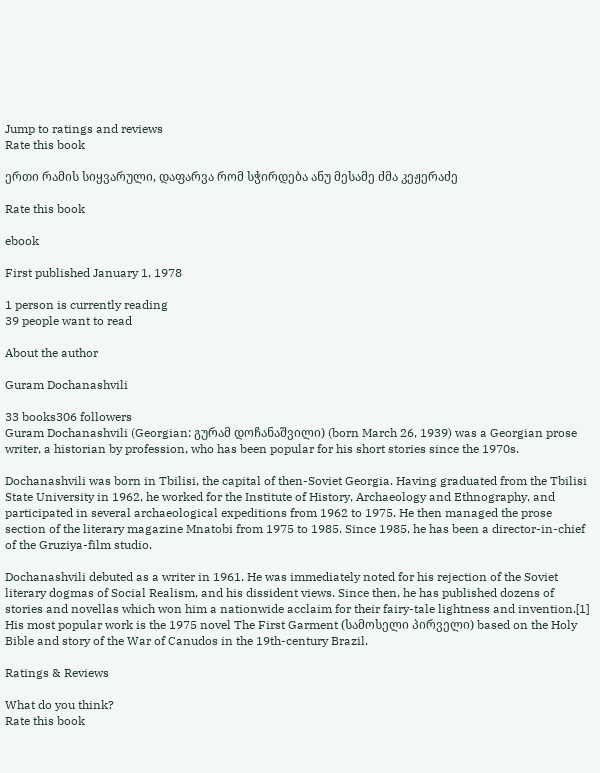Jump to ratings and reviews
Rate this book

ერთი რამის სიყვარული, დაფარვა რომ სჭირდება ანუ მესამე ძმა კეჟერაძე

Rate this book

ebook

First published January 1, 1978

1 person is currently reading
39 people want to read

About the author

Guram Dochanashvili

33 books306 followers
Guram Dochanashvili (Georgian: გურამ დოჩანაშვილი) (born March 26, 1939) was a Georgian prose writer, a historian by profession, who has been popular for his short stories since the 1970s.

Dochanashvili was born in Tbilisi, the capital of then-Soviet Georgia. Having graduated from the Tbilisi State University in 1962, he worked for the Institute of History, Archaeology and Ethnography, and participated in several archaeological expeditions from 1962 to 1975. He then managed the prose section of the literary magazine Mnatobi from 1975 to 1985. Since 1985, he has been a director-in-chief of the Gruziya-film studio.

Dochanashvili debuted as a writer in 1961. He was immediately noted for his rejection of the Soviet literary dogmas of Social Realism, and his dissident views. Since then, he has published dozens of stories and novellas which won him a nationwide acclaim for their fairy-tale lightness and invention.[1] His most popular work is the 1975 novel The First Garment (სამოსელი პირველი) based on the Holy Bible and story of the War of Canudos in the 19th-century Brazil.

Ratings & Reviews

What do you think?
Rate this book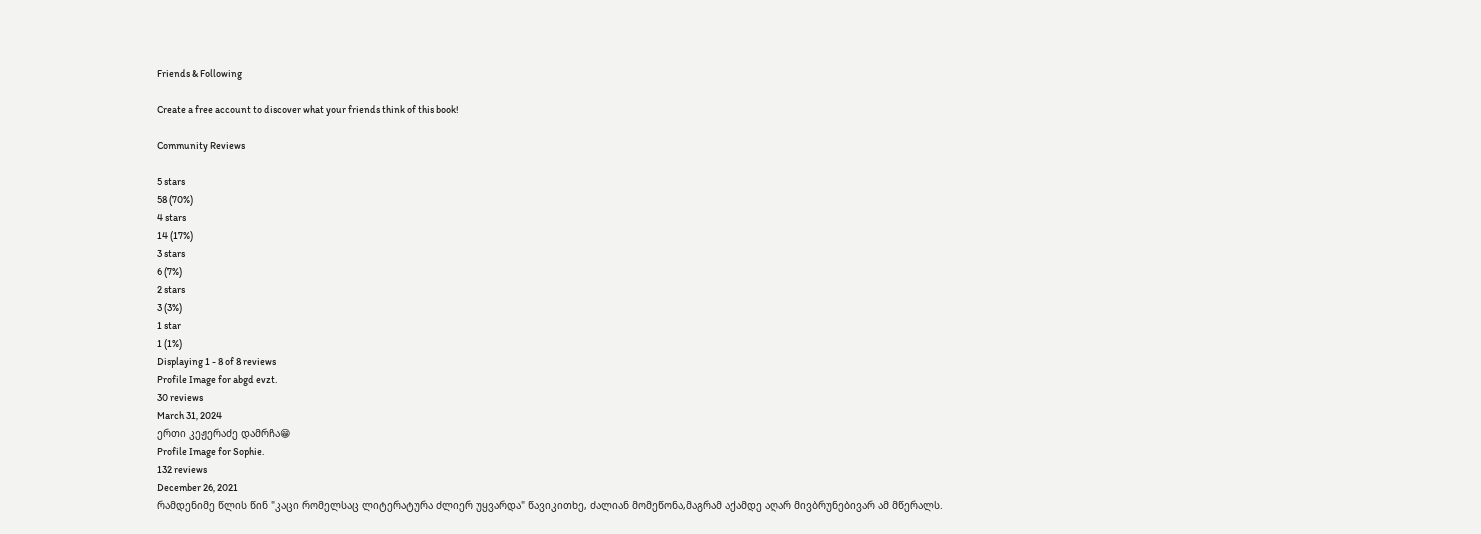Friends & Following

Create a free account to discover what your friends think of this book!

Community Reviews

5 stars
58 (70%)
4 stars
14 (17%)
3 stars
6 (7%)
2 stars
3 (3%)
1 star
1 (1%)
Displaying 1 - 8 of 8 reviews
Profile Image for abgd evzt.
30 reviews
March 31, 2024
ერთი კეჟერაძე დამრჩა😁
Profile Image for Sophie.
132 reviews
December 26, 2021
რამდენიმე წლის წინ "კაცი რომელსაც ლიტერატურა ძლიერ უყვარდა" წავიკითხე, ძალიან მომეწონა,მაგრამ აქამდე აღარ მივბრუნებივარ ამ მწერალს.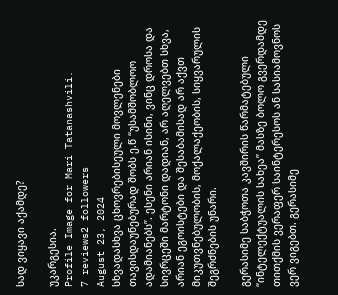სად ვიყავი აქამდე?

უკარგესია.
Profile Image for Mari Tatanashvili.
7 reviews2 followers
August 23, 2024
სხვადასხვა ცხოვრებისეული მოვლენები თავისდაუნებურად შობს ე.წ “უსამშობლოო ადამიანებს”. ესენი არიან ისინი, ვინც დროსა და სივრცეში მარტონი დადიან, არ აღელვებთ სხვა, არიან ეგოისტები და შესაბამისად არ აქვთ მიკუთვნებულობის, მოქალაქეობის, სიყვარულის შეგრძნების უნარი.

გერასიმე საბჭოთა კავშირის წარმატებული “ინტელექტუალის სახეა” მასზე ბოლო გვერდამდე თითქმის ვერაფერ საინტერესოს ან სასიამოვნოს ვერ ვიგებთ. გერასიმე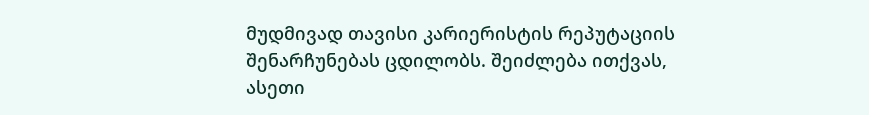მუდმივად თავისი კარიერისტის რეპუტაციის შენარჩუნებას ცდილობს. შეიძლება ითქვას, ასეთი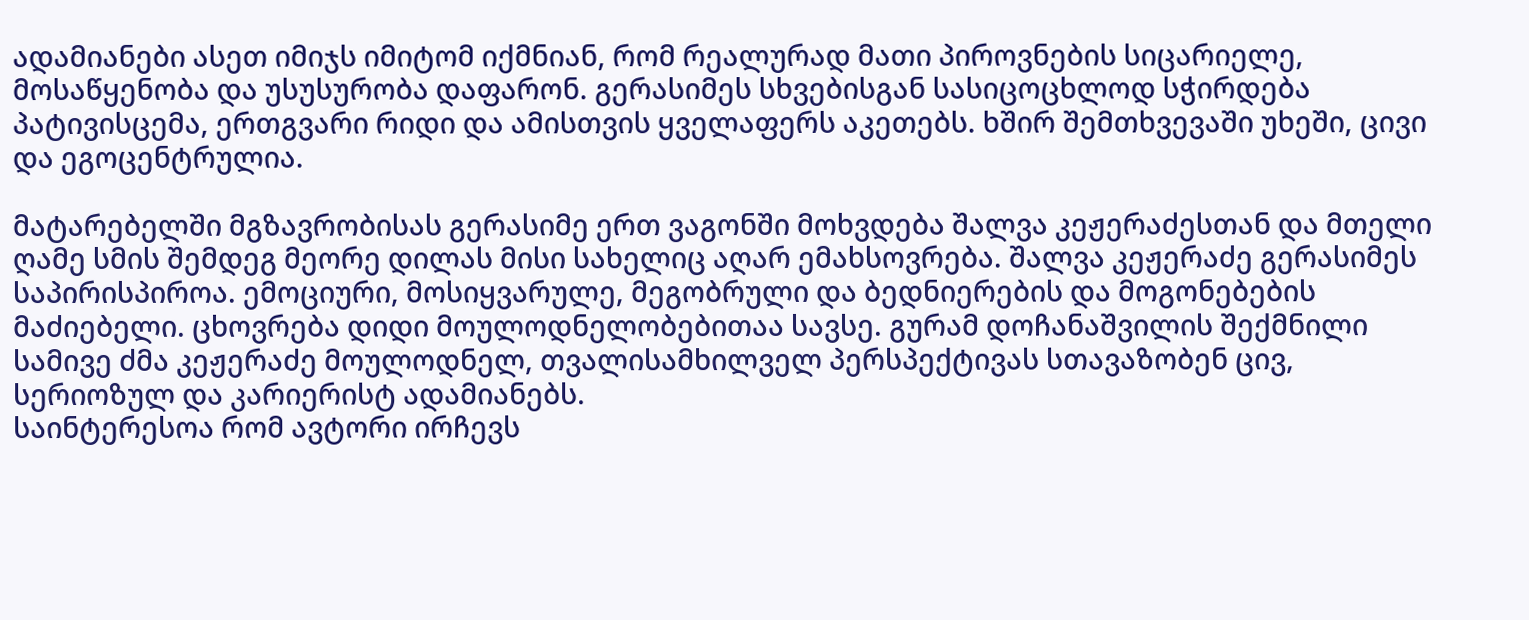ადამიანები ასეთ იმიჯს იმიტომ იქმნიან, რომ რეალურად მათი პიროვნების სიცარიელე, მოსაწყენობა და უსუსურობა დაფარონ. გერასიმეს სხვებისგან სასიცოცხლოდ სჭირდება პატივისცემა, ერთგვარი რიდი და ამისთვის ყველაფერს აკეთებს. ხშირ შემთხვევაში უხეში, ცივი და ეგოცენტრულია.

მატარებელში მგზავრობისას გერასიმე ერთ ვაგონში მოხვდება შალვა კეჟერაძესთან და მთელი ღამე სმის შემდეგ მეორე დილას მისი სახელიც აღარ ემახსოვრება. შალვა კეჟერაძე გერასიმეს საპირისპიროა. ემოციური, მოსიყვარულე, მეგობრული და ბედნიერების და მოგონებების მაძიებელი. ცხოვრება დიდი მოულოდნელობებითაა სავსე. გურამ დოჩანაშვილის შექმნილი სამივე ძმა კეჟერაძე მოულოდნელ, თვალისამხილველ პერსპექტივას სთავაზობენ ცივ, სერიოზულ და კარიერისტ ადამიანებს.
საინტერესოა რომ ავტორი ირჩევს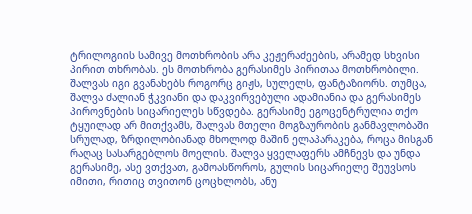ტრილოგიის სამივე მოთხრობის არა კეჟერაძეების, არამედ სხვისი პირით თხრობას. ეს მოთხრობა გერასიმეს პირითაა მოთხრობილი. შალვას იგი გვანახებს როგორც გიჟს, სულელს, ფანტაზიორს. თუმცა, შალვა ძალიან ჭკვიანი და დაკვირვებული ადამიანია და გერასიმეს პიროვნების სიცარიელეს სწვდება. გერასიმე ეგოცენტრულია თქო ტყუილად არ მითქვამს, შალვას მთელი მოგზაურობის განმავლობაში სრულად, ზრდილობიანად მხოლოდ მაშინ ელაპარაკება, როცა მისგან რაღაც სასარგებლოს მოელის. შალვა ყველაფერს ამჩნევს და უნდა გერასიმე, ასე ვთქვათ, გამოასწოროს, გულის სიცარიელე შეუვსოს იმითი, რითიც თვითონ ცოცხლობს, ანუ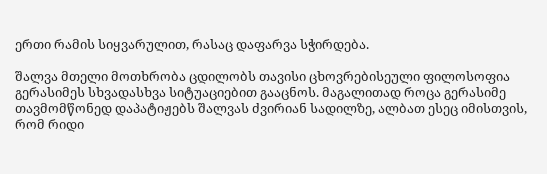ერთი რამის სიყვარულით, რასაც დაფარვა სჭირდება.

შალვა მთელი მოთხრობა ცდილობს თავისი ცხოვრებისეული ფილოსოფია გერასიმეს სხვადასხვა სიტუაციებით გააცნოს. მაგალითად როცა გერასიმე თავმომწონედ დაპატიჟებს შალვას ძვირიან სადილზე, ალბათ ესეც იმისთვის, რომ რიდი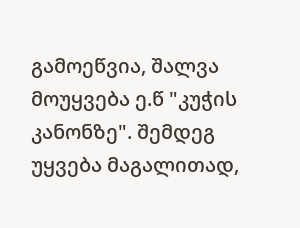გამოეწვია, შალვა მოუყვება ე.წ "კუჭის კანონზე". შემდეგ უყვება მაგალითად,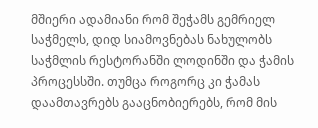მშიერი ადამიანი რომ შეჭამს გემრიელ საჭმელს, დიდ სიამოვნებას ნახულობს საჭმლის რესტორანში ლოდინში და ჭამის პროცესსში. თუმცა როგორც კი ჭამას დაამთავრებს გააცნობიერებს, რომ მის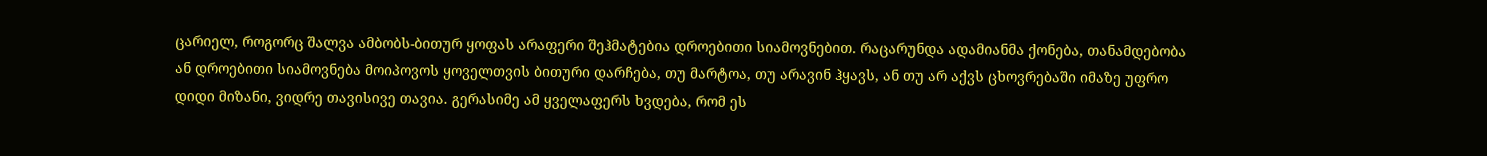ცარიელ, როგორც შალვა ამბობს-ბითურ ყოფას არაფერი შეჰმატებია დროებითი სიამოვნებით. რაცარუნდა ადამიანმა ქონება, თანამდებობა ან დროებითი სიამოვნება მოიპოვოს ყოველთვის ბითური დარჩება, თუ მარტოა, თუ არავინ ჰყავს, ან თუ არ აქვს ცხოვრებაში იმაზე უფრო დიდი მიზანი, ვიდრე თავისივე თავია. გერასიმე ამ ყველაფერს ხვდება, რომ ეს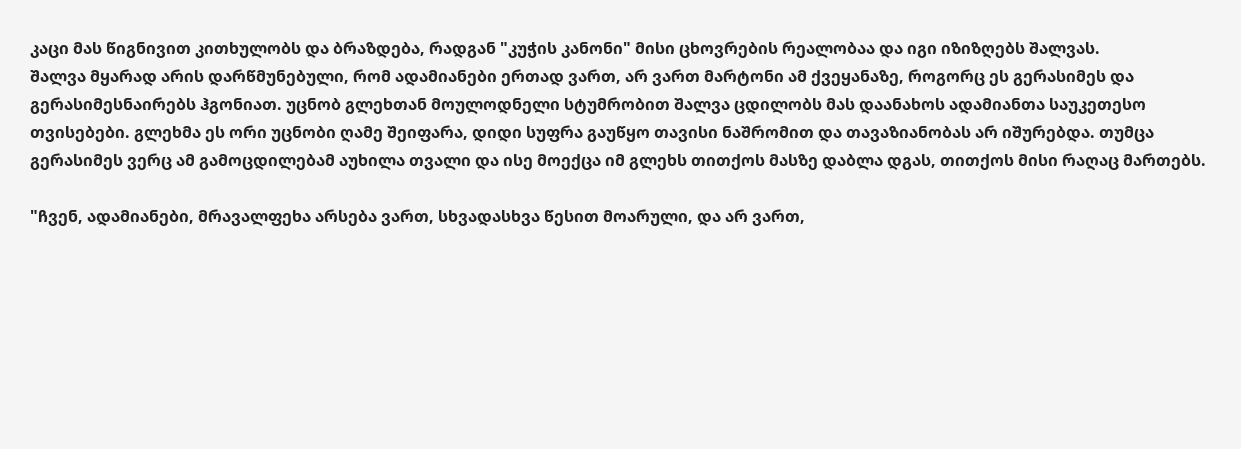კაცი მას წიგნივით კითხულობს და ბრაზდება, რადგან "კუჭის კანონი" მისი ცხოვრების რეალობაა და იგი იზიზღებს შალვას.
შალვა მყარად არის დარწმუნებული, რომ ადამიანები ერთად ვართ, არ ვართ მარტონი ამ ქვეყანაზე, როგორც ეს გერასიმეს და გერასიმესნაირებს ჰგონიათ. უცნობ გლეხთან მოულოდნელი სტუმრობით შალვა ცდილობს მას დაანახოს ადამიანთა საუკეთესო თვისებები. გლეხმა ეს ორი უცნობი ღამე შეიფარა, დიდი სუფრა გაუწყო თავისი ნაშრომით და თავაზიანობას არ იშურებდა. თუმცა გერასიმეს ვერც ამ გამოცდილებამ აუხილა თვალი და ისე მოექცა იმ გლეხს თითქოს მასზე დაბლა დგას, თითქოს მისი რაღაც მართებს.

"ჩვენ, ადამიანები, მრავალფეხა არსება ვართ, სხვადასხვა წესით მოარული, და არ ვართ,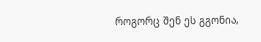როგორც შენ ეს გგონია,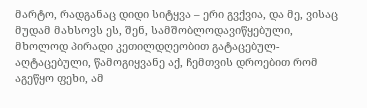მარტო, რადგანაც დიდი სიტყვა – ერი გვქვია, და მე, ვისაც მუდამ მახსოვს ეს, შენ, სამშობლოდავიწყებული, მხოლოდ პირადი კეთილდღეობით გატაცებულ-აღტაცებული, წამოგიყვანე აქ, ჩემთვის დროებით რომ აგეწყო ფეხი, ამ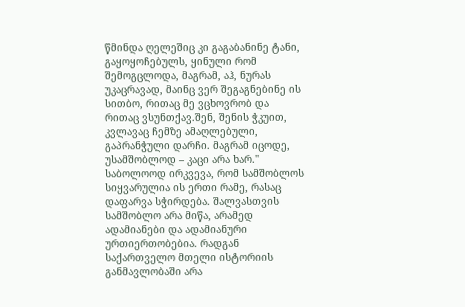წმინდა ღელეშიც კი გაგაბანინე ტანი, გაყოყოჩებულს, ყინული რომ შემოგცლოდა, მაგრამ, აჰ, ნურას უკაცრავად, მაინც ვერ შეგაგნებინე ის სითბო, რითაც მე ვცხოვრობ და რითაც ვსუნთქავ.შენ, შენის ჭკუით, კვლავაც ჩემზე ამაღლებული, გაპრანჭული დარჩი. მაგრამ იცოდე, უსამშობლოდ – კაცი არა ხარ.''
საბოლოოდ ირკვევა, რომ სამშობლოს სიყვარულია ის ერთი რამე, რასაც დაფარვა სჭირდება. შალვასთვის სამშობლო არა მიწა, არამედ ადამიანები და ადამიანური ურთიერთობებია. რადგან საქართველო მთელი ისტორიის განმავლობაში არა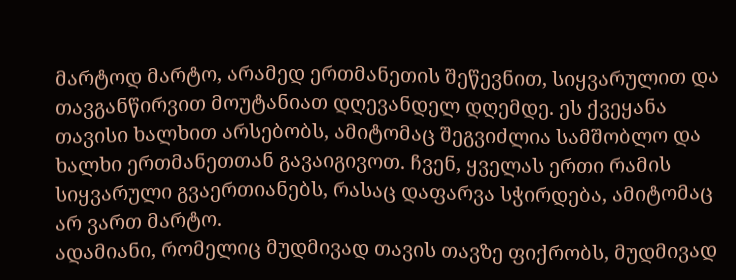მარტოდ მარტო, არამედ ერთმანეთის შეწევნით, სიყვარულით და თავგანწირვით მოუტანიათ დღევანდელ დღემდე. ეს ქვეყანა თავისი ხალხით არსებობს, ამიტომაც შეგვიძლია სამშობლო და ხალხი ერთმანეთთან გავაიგივოთ. ჩვენ, ყველას ერთი რამის სიყვარული გვაერთიანებს, რასაც დაფარვა სჭირდება, ამიტომაც არ ვართ მარტო.
ადამიანი, რომელიც მუდმივად თავის თავზე ფიქრობს, მუდმივად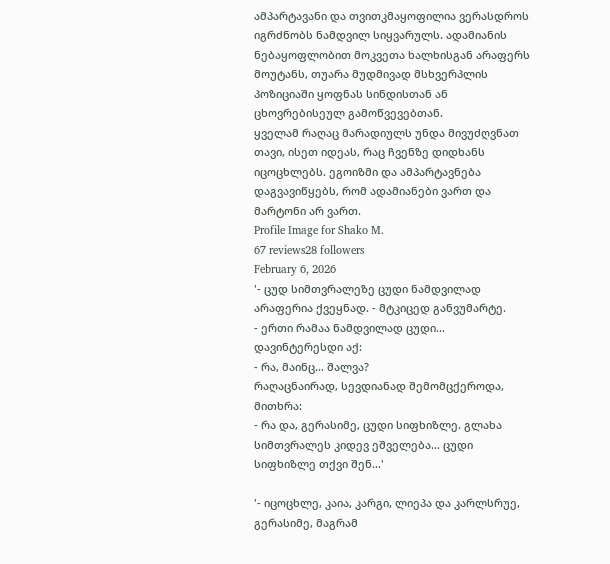ამპარტავანი და თვითკმაყოფილია ვერასდროს იგრძნობს ნამდვილ სიყვარულს. ადამიანის ნებაყოფლობით მოკვეთა ხალხისგან არაფერს მოუტანს, თუარა მუდმივად მსხვერპლის პოზიციაში ყოფნას სინდისთან ან ცხოვრებისეულ გამოწვევებთან.
ყველამ რაღაც მარადიულს უნდა მივუძღვნათ თავი, ისეთ იდეას, რაც ჩვენზე დიდხანს იცოცხლებს. ეგოიზმი და ამპარტავნება დაგვავიწყებს, რომ ადამიანები ვართ და მარტონი არ ვართ.
Profile Image for Shako M.
67 reviews28 followers
February 6, 2026
'- ცუდ სიმთვრალეზე ცუდი ნამდვილად არაფერია ქვეყნად. - მტკიცედ განვუმარტე.
- ერთი რამაა ნამდვილად ცუდი...
დავინტერესდი აქ:
- რა, მაინც... შალვა?
რაღაცნაირად, სევდიანად შემომცქეროდა, მითხრა:
- რა და, გერასიმე, ცუდი სიფხიზლე. გლახა სიმთვრალეს კიდევ ეშველება... ცუდი სიფხიზლე თქვი შენ...'

'- იცოცხლე, კაია, კარგი, ლიეპა და კარლსრუე, გერასიმე, მაგრამ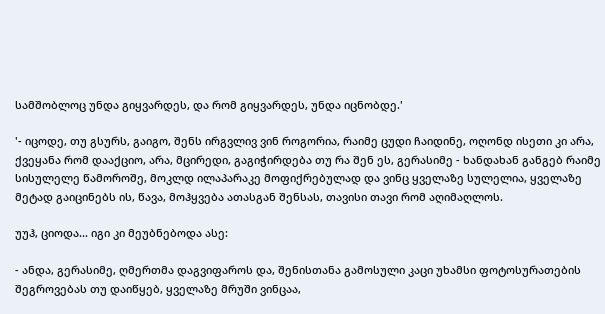სამშობლოც უნდა გიყვარდეს, და რომ გიყვარდეს, უნდა იცნობდე.'

'- იცოდე, თუ გსურს, გაიგო, შენს ირგვლივ ვინ როგორია, რაიმე ცუდი ჩაიდინე, ოღონდ ისეთი კი არა, ქვეყანა რომ დააქციო, არა, მცირედი, გაგიჭირდება თუ რა შენ ეს, გერასიმე - ხანდახან განგებ რაიმე სისულელე წამოროშე, მოკლდ ილაპარაკე მოფიქრებულად და ვინც ყველაზე სულელია, ყველაზე მეტად გაიცინებს ის, წავა, მოჰყვება ათასგან შენსას, თავისი თავი რომ აღიმაღლოს.

უუჰ, ციოდა... იგი კი მეუბნებოდა ასე:

- ანდა, გერასიმე, ღმერთმა დაგვიფაროს და, შენისთანა გამოსული კაცი უხამსი ფოტოსურათების შეგროვებას თუ დაიწყებ, ყველაზე მრუში ვინცაა,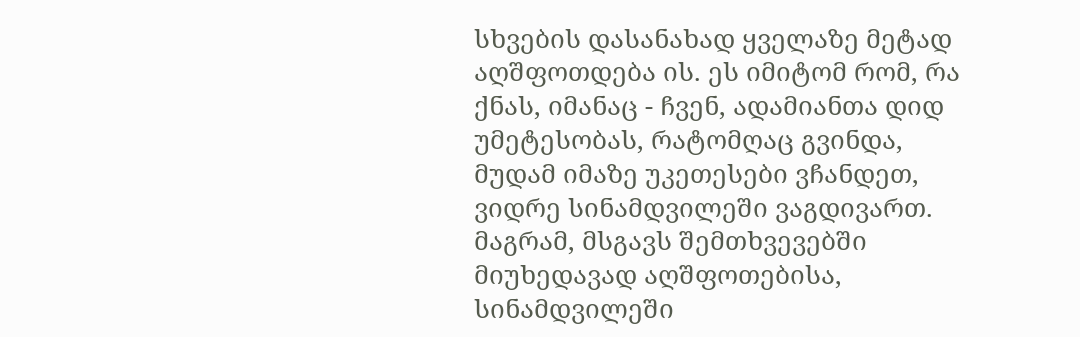სხვების დასანახად ყველაზე მეტად აღშფოთდება ის. ეს იმიტომ რომ, რა ქნას, იმანაც - ჩვენ, ადამიანთა დიდ უმეტესობას, რატომღაც გვინდა, მუდამ იმაზე უკეთესები ვჩანდეთ, ვიდრე სინამდვილეში ვაგდივართ. მაგრამ, მსგავს შემთხვევებში მიუხედავად აღშფოთებისა, სინამდვილეში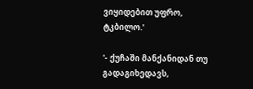ვიყიდებით უფრო, ტკბილო.'

'- ქუჩაში მანქანიდან თუ გადაგიხედავს,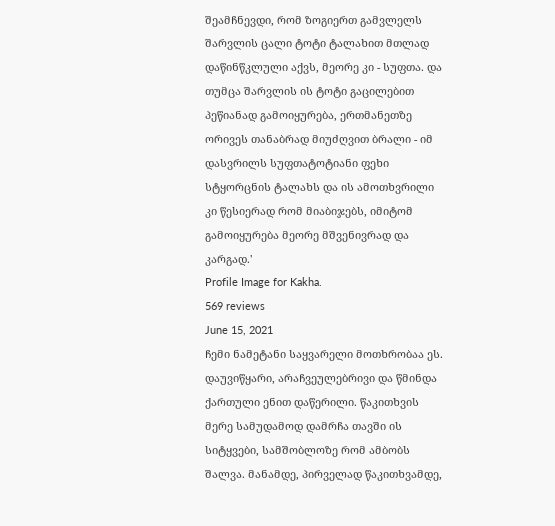შეამჩნევდი, რომ ზოგიერთ გამვლელს შარვლის ცალი ტოტი ტალახით მთლად დაწინწკლული აქვს, მეორე კი - სუფთა. და თუმცა შარვლის ის ტოტი გაცილებით პეწიანად გამოიყურება, ერთმანეთზე ორივეს თანაბრად მიუძღვით ბრალი - იმ დასვრილს სუფთატოტიანი ფეხი სტყორცნის ტალახს და ის ამოთხვრილი კი წესიერად რომ მიაბიჯებს, იმიტომ გამოიყურება მეორე მშვენივრად და კარგად.'
Profile Image for Kakha.
569 reviews
June 15, 2021
ჩემი ნამეტანი საყვარელი მოთხრობაა ეს. დაუვიწყარი, არაჩვეულებრივი და წმინდა ქართული ენით დაწერილი. წაკითხვის მერე სამუდამოდ დამრჩა თავში ის სიტყვები, სამშობლოზე რომ ამბობს შალვა. მანამდე, პირველად წაკითხვამდე,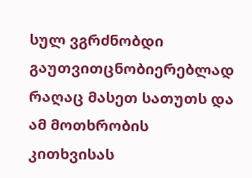სულ ვგრძნობდი გაუთვითცნობიერებლად რაღაც მასეთ სათუთს და ამ მოთხრობის კითხვისას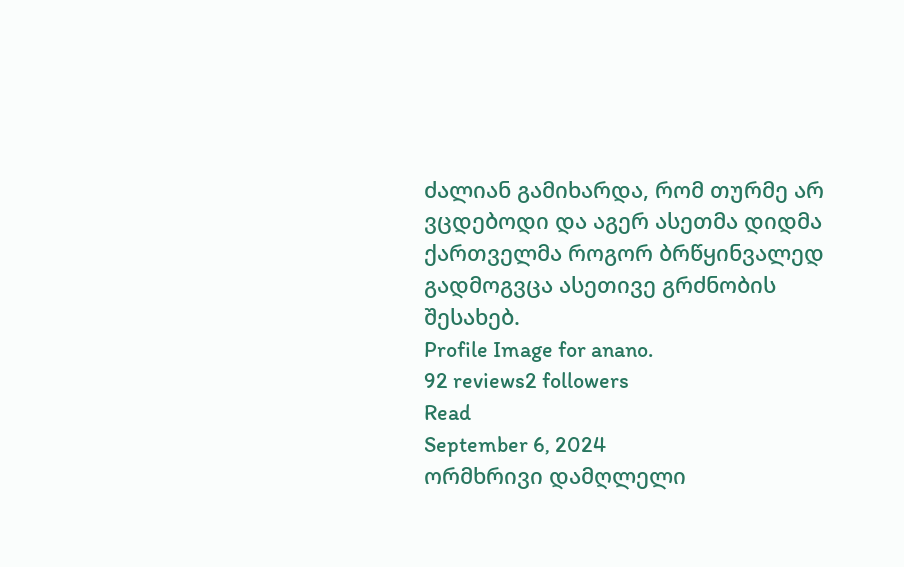ძალიან გამიხარდა, რომ თურმე არ ვცდებოდი და აგერ ასეთმა დიდმა ქართველმა როგორ ბრწყინვალედ გადმოგვცა ასეთივე გრძნობის შესახებ.
Profile Image for anano.
92 reviews2 followers
Read
September 6, 2024
ორმხრივი დამღლელი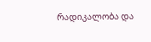რადიკალობა და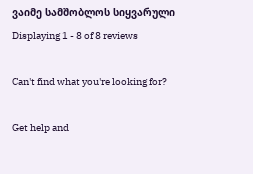ვაიმე სამშობლოს სიყვარული
Displaying 1 - 8 of 8 reviews

Can't find what you're looking for?

Get help and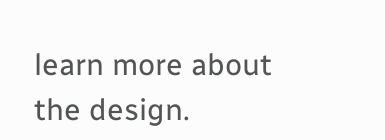learn more about the design.